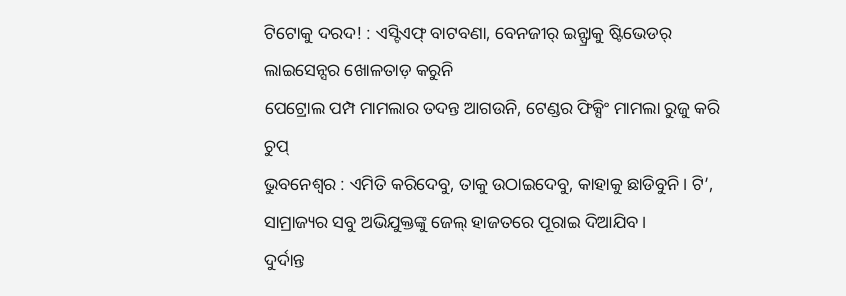ଟିଟୋକୁ ଦରଦ! : ଏସ୍ଟିଏଫ୍ ବାଟବଣା, ବେନଜୀର୍ ଇନ୍ଫ୍ରାକୁ ଷ୍ଟିଭେଡର୍ ଲାଇସେନ୍ସର ଖୋଳତାଡ଼ କରୁନି
ପେଟ୍ରୋଲ ପମ୍ପ ମାମଲାର ତଦନ୍ତ ଆଗଉନି, ଟେଣ୍ଡର ଫିକ୍ସିଂ ମାମଲା ରୁଜୁ କରି ଚୁପ୍
ଭୁବନେଶ୍ୱର : ଏମିତି କରିଦେବୁ, ତାକୁ ଉଠାଇଦେବୁ, କାହାକୁ ଛାଡିବୁନି। ଟି’, ସାମ୍ରାଜ୍ୟର ସବୁ ଅଭିଯୁକ୍ତଙ୍କୁ ଜେଲ୍ ହାଜତରେ ପୂରାଇ ଦିଆଯିବ।
ଦୁର୍ଦାନ୍ତ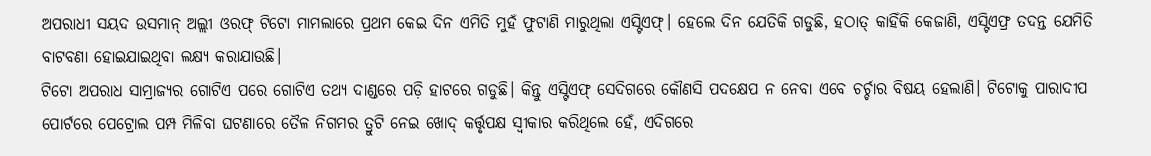ଅପରାଧୀ ସୟଦ ଉସମାନ୍ ଅଲ୍ଲୀ ଓରଫ୍ ଟିଟୋ ମାମଲାରେ ପ୍ରଥମ କେଇ ଦିନ ଏମିତି ମୁହଁ ଫୁଟାଣି ମାରୁଥିଲା ଏସ୍ଟିଏଫ୍। ହେଲେ ଦିନ ଯେତିକି ଗଡୁଛି, ହଠାତ୍ କାହିଁକି କେଜାଣି, ଏସ୍ଟିଏଫ୍ର ତଦନ୍ତ ଯେମିତି ବାଟବଣା ହୋଇଯାଇଥିବା ଲକ୍ଷ୍ୟ କରାଯାଉଛି।
ଟିଟୋ ଅପରାଧ ସାମ୍ରାଜ୍ୟର ଗୋଟିଏ ପରେ ଗୋଟିଏ ତଥ୍ୟ ଦାଣ୍ଡରେ ପଡ଼ି ହାଟରେ ଗଡୁଛି। କିନ୍ତୁ ଏସ୍ଟିଏଫ୍ ସେଦିଗରେ କୌଣସି ପଦକ୍ଷେପ ନ ନେବା ଏବେ ଚର୍ଚ୍ଚାର ବିଷୟ ହେଲାଣି। ଟିଟୋକୁ ପାରାଦୀପ ପୋର୍ଟରେ ପେଟ୍ରୋଲ ପମ୍ପ ମିଳିବା ଘଟଣାରେ ତୈଳ ନିଗମର ତ୍ରୁଟି ନେଇ ଖୋଦ୍ କର୍ତ୍ତୃପକ୍ଷ ସ୍ୱୀକାର କରିଥିଲେ ହେଁ, ଏଦିଗରେ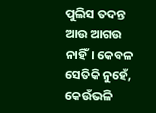ପୁଲିସ ତଦନ୍ତ ଆଉ ଆଗଉ ନାହିଁ। କେବଳ ସେତିକି ନୁହେଁ, କେଉଁଭଳି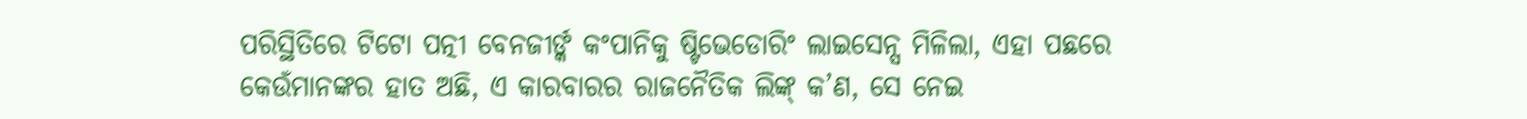ପରିସ୍ଥିତିରେ ଟିଟୋ ପତ୍ନୀ ବେନଜୀର୍ଙ୍କ କଂପାନିକୁ ଷ୍ଟିଭେଡୋରିଂ ଲାଇସେନ୍ସ ମିଳିଲା, ଏହା ପଛରେ କେଉଁମାନଙ୍କର ହାତ ଅଛି, ଏ କାରବାରର ରାଜନୈତିକ ଲିଙ୍କ୍ କ’ଣ, ସେ ନେଇ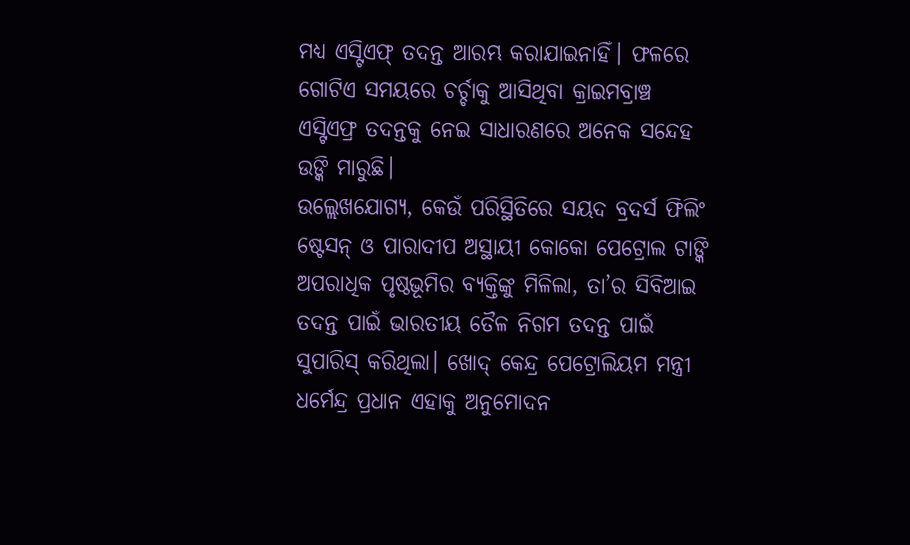ମଧ୍ୟ ଏସ୍ଟିଏଫ୍ ତଦନ୍ତ ଆରମ୍ଭ କରାଯାଇନାହିଁ। ଫଳରେ ଗୋଟିଏ ସମୟରେ ଚର୍ଚ୍ଚାକୁ ଆସିଥିବା କ୍ରାଇମବ୍ରାଞ୍ଚ ଏସ୍ଟିଏଫ୍ର ତଦନ୍ତକୁ ନେଇ ସାଧାରଣରେ ଅନେକ ସନ୍ଦେହ ଉଙ୍କି ମାରୁଛି।
ଉଲ୍ଲେଖଯୋଗ୍ୟ, କେଉଁ ପରିସ୍ଥିତିରେ ସୟଦ ବ୍ରଦର୍ସ ଫିଲିଂ ଷ୍ଟେସନ୍ ଓ ପାରାଦୀପ ଅସ୍ଥାୟୀ କୋକୋ ପେଟ୍ରୋଲ ଟାଙ୍କି ଅପରାଧିକ ପୃଷ୍ଠଭୂମିର ବ୍ୟକ୍ତିଙ୍କୁ ମିଳିଲା, ତା’ର ସିବିଆଇ ତଦନ୍ତ ପାଇଁ ଭାରତୀୟ ତୈଳ ନିଗମ ତଦନ୍ତ ପାଇଁ ସୁପାରିସ୍ କରିଥିଲା। ଖୋଦ୍ କେନ୍ଦ୍ର ପେଟ୍ରୋଲିୟମ ମନ୍ତ୍ରୀ ଧର୍ମେନ୍ଦ୍ର ପ୍ରଧାନ ଏହାକୁ ଅନୁମୋଦନ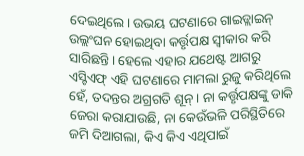ଦେଇଥିଲେ। ଉଭୟ ଘଟଣାରେ ଗାଇଡ୍ଲାଇନ୍ ଉଲ୍ଲଂଘନ ହୋଇଥିବା କର୍ତ୍ତୃପକ୍ଷ ସ୍ୱୀକାର କରି ସାରିଛନ୍ତି। ହେଲେ ଏହାର ଯଥେଷ୍ଟ ଆଗରୁ ଏସ୍ଟିଏଫ୍ ଏହି ଘଟଣାରେ ମାମଲା ରୁଜୁ କରିଥିଲେ ହେଁ, ତଦନ୍ତର ଅଗ୍ରଗତି ଶୂନ୍। ନା କର୍ତ୍ତୃପକ୍ଷଙ୍କୁ ଡାକି ଜେରା କରାଯାଉଛି, ନା କେଉଁଭଳି ପରିସ୍ଥିତିରେ ଜମି ଦିଆଗଲା, କିଏ କିଏ ଏଥିପାଇଁ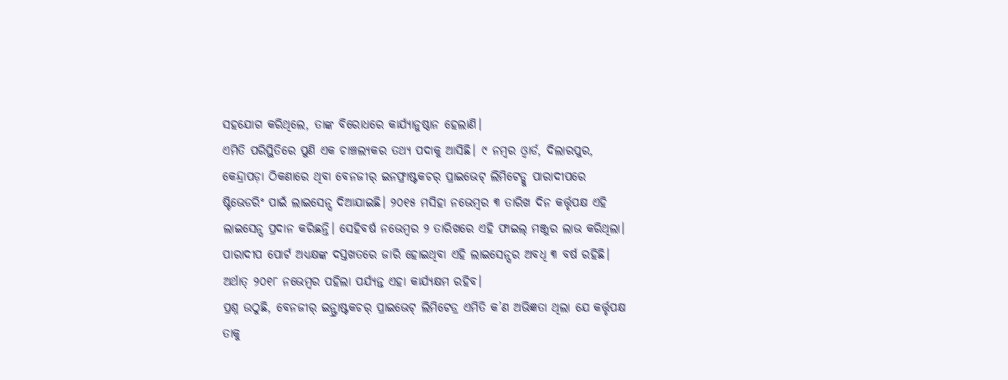ସହଯୋଗ କରିଥିଲେ, ତାଙ୍କ ବିରୋଧରେ କାର୍ଯ୍ୟାନୁଷ୍ଠାନ ହେଲାଣି।
ଏମିତି ପରିସ୍ଥିତିରେ ପୁଣି ଏକ ଚାଞ୍ଚଲ୍ୟକର ତଥ୍ୟ ପଦାକୁ ଆସିଛି। ୯ ନମ୍ବର ଓ୍ଵାର୍ଡ, ଦିଲାରପୁର, କେନ୍ଦ୍ରାପଡ଼ା ଠିକଣାରେ ଥିବା ବେନଜୀର୍ ଇନଫ୍ରାଷ୍ଟକଚର୍ ପ୍ରାଇଭେଟ୍ ଲିମିଟେଡ୍କୁ ପାରାଦୀପରେ ଷ୍ଟିଭେଡରିଂ ପାଇଁ ଲାଇସେନ୍ସ ଦିଆଯାଇଛି। ୨୦୧୫ ମସିହା ନଭେମ୍ବର ୩ ତାରିଖ ଦିନ କର୍ତ୍ତୃପକ୍ଷ ଏହି ଲାଇସେନ୍ସ ପ୍ରଦାନ କରିଛନ୍ତି। ସେହିବର୍ଷ ନଭେମ୍ବର ୨ ତାରିଖରେ ଏହି ଫାଇଲ୍ ମଞ୍ଜୁର ଲାଭ କରିଥିଲା। ପାରାଦୀପ ପୋର୍ଟ ଅଧ୍ୟକ୍ଷଙ୍କ ଦସ୍ତଖତରେ ଜାରି ହୋଇଥିବା ଏହି ଲାଇସେନ୍ସର ଅବଧି ୩ ବର୍ଷ ରହିଛି। ଅର୍ଥାତ୍ ୨୦୧୮ ନଭେମ୍ବର ପହିଲା ପର୍ଯ୍ୟନ୍ତ ଏହା କାର୍ଯ୍ୟକ୍ଷମ ରହିବ।
ପ୍ରଶ୍ନ ଉଠୁଛି, ବେନଜୀର୍ ଇନ୍ଫ୍ରାଷ୍ଟକଚର୍ ପ୍ରାଇଭେଟ୍ ଲିମିଟେଡ୍ର ଏମିତି କ’ଣ ଅଭିଜ୍ଞତା ଥିଲା ଯେ କର୍ତ୍ତୃପକ୍ଷ ତାକୁ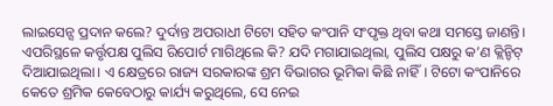ଲାଇସେନ୍ସ ପ୍ରଦାନ କଲେ? ଦୁର୍ଦାନ୍ତ ଅପରାଧୀ ଟିଟୋ ସହିତ କଂପାନି ସଂପୃକ୍ତ ଥିବା କଥା ସମସ୍ତେ ଜାଣନ୍ତି। ଏପରିସ୍ଥଳେ କର୍ତ୍ତୃପକ୍ଷ ପୁଲିସ ରିପୋର୍ଟ ମାଗିଥିଲେ କି? ଯଦି ମଗାଯାଇଥିଲା, ପୁଲିସ ପକ୍ଷରୁ କ’ଣ କ୍ଲିନ୍ଚିଟ୍ ଦିଆଯାଇଥିଲା। ଏ କ୍ଷେତ୍ରରେ ରାଜ୍ୟ ସରକାରଙ୍କ ଶ୍ରମ ବିଭାଗର ଭୂମିକା କିଛି ନାହିଁ। ଟିଟୋ କଂପାନିରେ କେତେ ଶ୍ରମିକ କେବେଠାରୁ କାର୍ଯ୍ୟ କରୁଥିଲେ, ସେ ନେଇ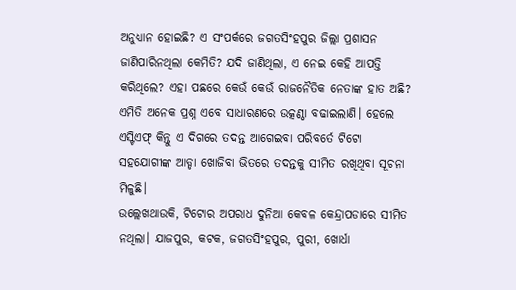ଅନୁଧ୍ୟାନ ହୋଇଛି? ଏ ସଂପର୍କରେ ଜଗତସିଂହପୁର ଜିଲ୍ଲା ପ୍ରଶାସନ ଜାଣିପାରିନଥିଲା କେମିତି? ଯଦି ଜାଣିଥିଲା, ଏ ନେଇ କେହି ଆପତ୍ତି କରିଥିଲେ? ଏହା ପଛରେ କେଉଁ କେଉଁ ରାଜନୈତିକ ନେତାଙ୍କ ହାତ ଅଛି? ଏମିତି ଅନେକ ପ୍ରଶ୍ନ ଏବେ ସାଧାରଣରେ ଉତ୍କଣ୍ଠା ବଢାଇଲାଣି। ହେଲେ ଏସ୍ଟିଏଫ୍ କିନ୍ତୁ ଏ ଦିଗରେ ତଦନ୍ତ ଆଗେଇବା ପରିବର୍ତେ ଟିଟୋ ସହଯୋଗୀଙ୍କ ଆଡ୍ଡା ଖୋଜିବା ଭିତରେ ତଦନ୍ତକୁ ସୀମିତ ରଖିଥିବା ସୂଚନା ମିଳୁଛି।
ଉଲ୍ଲେଖଥାଉକି, ଟିଟୋର ଅପରାଧ ଦୁନିଆ କେବଳ କେନ୍ଦ୍ରାପଡାରେ ସୀମିତ ନଥିଲା। ଯାଜପୁର, କଟକ, ଜଗତସିଂହପୁର, ପୁରୀ, ଖୋର୍ଧା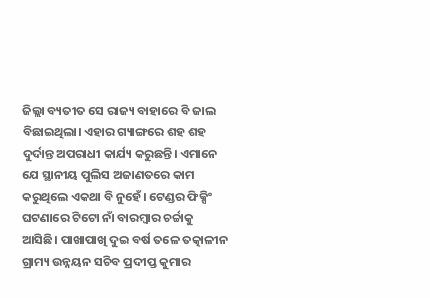ଜିଲ୍ଲା ବ୍ୟତୀତ ସେ ରାଜ୍ୟ ବାହାରେ ବି ଜାଲ ବିଛାଇଥିଲା। ଏହାର ଗ୍ୟାଙ୍ଗରେ ଶହ ଶହ ଦୁର୍ଦାନ୍ତ ଅପରାଧୀ କାର୍ଯ୍ୟ କରୁଛନ୍ତି। ଏମାନେ ଯେ ସ୍ଥାନୀୟ ପୁଲିସ ଅଜାଣତରେ କାମ କରୁଥିଲେ ଏକଥା ବି ନୁହେଁ। ଟେଣ୍ଡର ଫିକ୍ସିଂ ଘଟଣାରେ ଟିଟୋ ନାଁ ବାରମ୍ବାର ଚର୍ଚ୍ଚାକୁ ଆସିଛି। ପାଖାପାଖି ଦୁଇ ବର୍ଷ ତଳେ ତତ୍କାଳୀନ ଗ୍ରାମ୍ୟ ଉନ୍ନୟନ ସଚିବ ପ୍ରଦୀପ୍ତ କୁମାର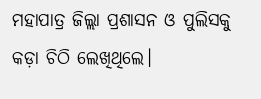ମହାପାତ୍ର ଜିଲ୍ଲା ପ୍ରଶାସନ ଓ ପୁଲିସକୁ କଡ଼ା ଚିଠି ଲେଖିଥିଲେ।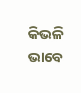କିଭଳି ଭାବେ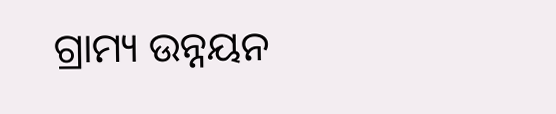ଗ୍ରାମ୍ୟ ଉନ୍ନୟନ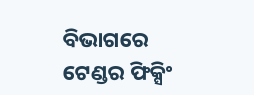ବିଭାଗରେ ଟେଣ୍ଡର ଫିକ୍ସିଂ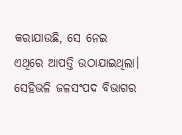କରାଯାଉଛି, ସେ ନେଇ ଏଥିରେ ଆପତ୍ତି ଉଠାଯାଇଥିଲା। ସେହିଭଳି ଜଳସଂପଦ ବିଭାଗର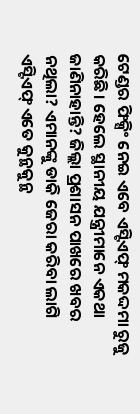ଟେଣ୍ଡର ଫିକ୍ସିଂ ନେଇ ଏବେ ଏସ୍ଟିଏଫ୍ ମକଦ୍ଦମା ରୁଜୁ କରିଛି। ହେଲେ ସ୍ଥାନୀୟ ଯନ୍ତ୍ରୀମାନେ ଏକଥା ଜାଣିନାହାନ୍ତି? ଜିଲ୍ଲା ପ୍ରଶାସନ ପାଖରେ ଖବର ନଥିଲା? ଏମାନଙ୍କୁ ଡାକି ଜେରା କରିବା ଲାଗି ଏସ୍ଟିଏଫ୍ ଏତେ କୁନ୍ଥକୁନ୍ଥ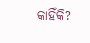କାହିଁକି?